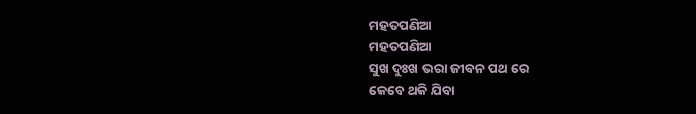ମହତପଣିଆ
ମହତପଣିଆ
ସୁଖ ଦୁଃଖ ଭରା ଜୀବନ ପଥ ରେ
କେବେ ଥକି ଯିବା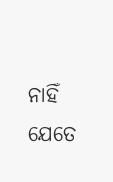ନାହିଁ
ଯେତେ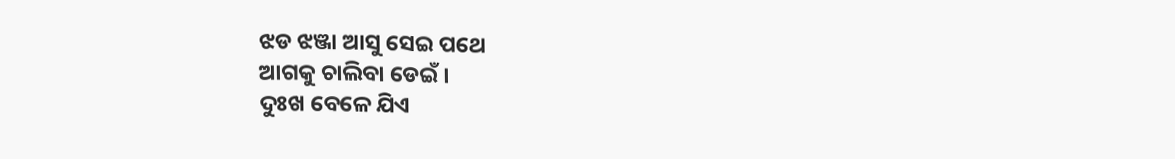ଝଡ ଝଞ୍ଜା ଆସୁ ସେଇ ପଥେ
ଆଗକୁ ଚାଲିବା ଡେଇଁ ।
ଦୁଃଖ ବେଳେ ଯିଏ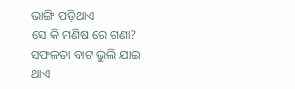ଭାଙ୍ଗି ପଡ଼ିଥାଏ
ସେ କି ମଣିଷ ରେ ଗଣା?
ସଫଳତା ବାଟ ଭୁଲି ଯାଇ ଥାଏ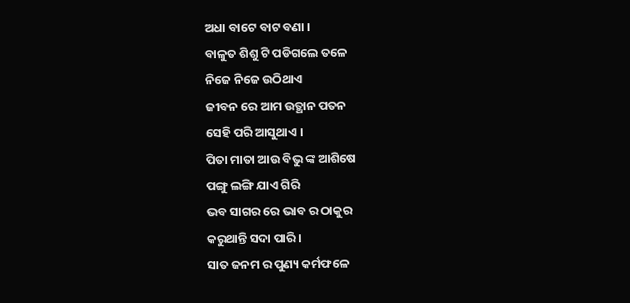ଅଧା ବାଟେ ବାଟ ବଣା ।
ବାଳୁତ ଶିଶୁ ଟି ପଡିଗଲେ ତଳେ
ନିଜେ ନିଜେ ଉଠିଥାଏ
ଜୀବନ ରେ ଆମ ଉତ୍ଥାନ ପତନ
ସେହି ପରି ଆସୁଥାଏ ।
ପିତା ମାତା ଆଉ ବିଭୁ ଙ୍କ ଆଶିଷେ
ପଙ୍ଗୁ ଲଙ୍ଗି ଯାଏ ଗିରି
ଭବ ସାଗର ରେ ଭାବ ର ଠାକୁର
କରୁଥାନ୍ତି ସଦା ପାରି ।
ସାତ ଜନମ ର ପୁଣ୍ୟ କର୍ମଫଳେ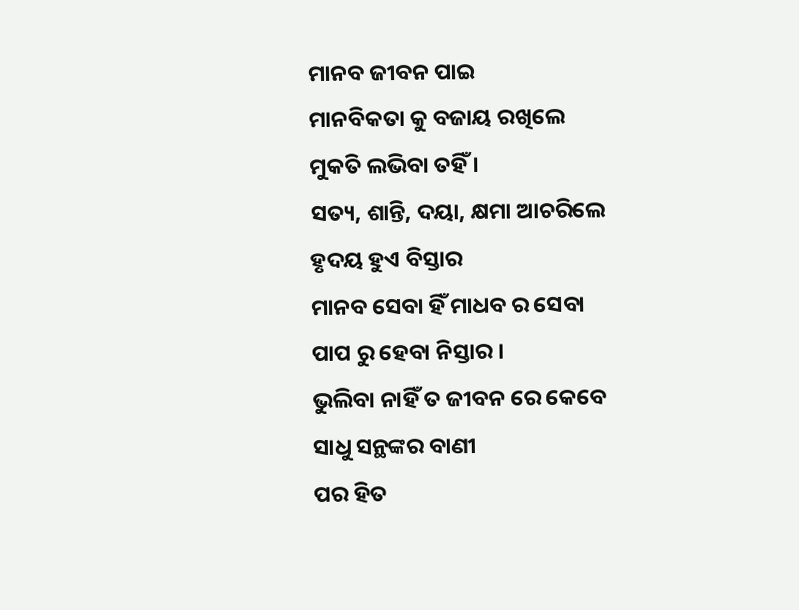ମାନବ ଜୀବନ ପାଇ
ମାନବିକତା କୁ ବଜାୟ ରଖିଲେ
ମୁକତି ଲଭିବା ତହିଁ ।
ସତ୍ୟ, ଶାନ୍ତି, ଦୟା, କ୍ଷମା ଆଚରିଲେ
ହୃଦୟ ହୁଏ ବିସ୍ତାର
ମାନବ ସେବା ହିଁ ମାଧବ ର ସେବା
ପାପ ରୁ ହେବା ନିସ୍ତାର ।
ଭୁଲିବା ନାହିଁ ତ ଜୀବନ ରେ କେବେ
ସାଧୁ ସନ୍ଥଙ୍କର ବାଣୀ
ପର ହିତ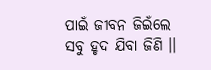ପାଇଁ ଜୀବନ ଜିଇଁଲେ
ସବୁ ହୃଦ ଯିବା ଜିଣି ।।